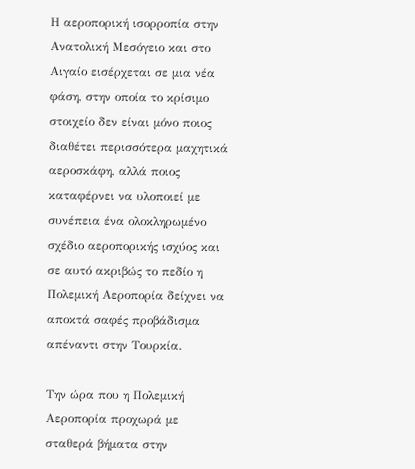Η αεροπορική ισορροπία στην Ανατολική Μεσόγειο και στο Αιγαίο εισέρχεται σε μια νέα φάση, στην οποία το κρίσιμο στοιχείο δεν είναι μόνο ποιος διαθέτει περισσότερα μαχητικά αεροσκάφη, αλλά ποιος καταφέρνει να υλοποιεί με συνέπεια ένα ολοκληρωμένο σχέδιο αεροπορικής ισχύος και σε αυτό ακριβώς το πεδίο η Πολεμική Αεροπορία δείχνει να αποκτά σαφές προβάδισμα απέναντι στην Τουρκία.

Την ώρα που η Πολεμική Αεροπορία προχωρά με σταθερά βήματα στην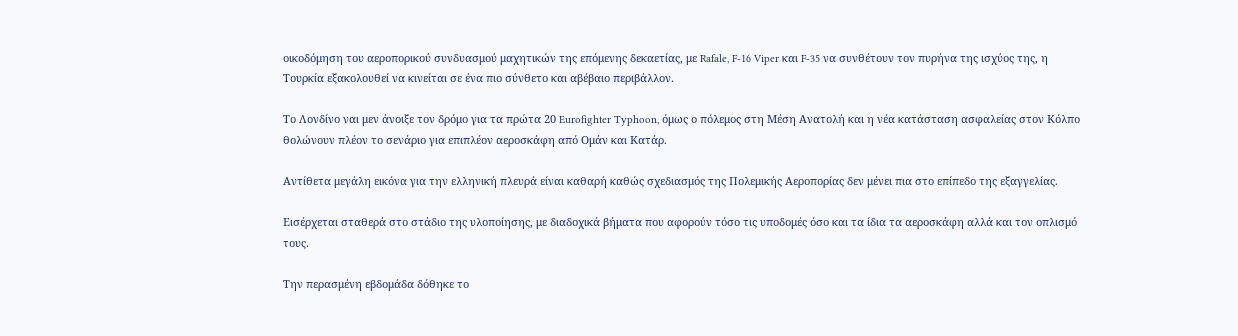οικοδόμηση του αεροπορικού συνδυασμού μαχητικών της επόμενης δεκαετίας, με Rafale, F-16 Viper και F-35 να συνθέτουν τον πυρήνα της ισχύος της, η Τουρκία εξακολουθεί να κινείται σε ένα πιο σύνθετο και αβέβαιο περιβάλλον.

Το Λονδίνο ναι μεν άνοιξε τον δρόμο για τα πρώτα 20 Eurofighter Typhoon, όμως ο πόλεμος στη Μέση Ανατολή και η νέα κατάσταση ασφαλείας στον Κόλπο θολώνουν πλέον το σενάριο για επιπλέον αεροσκάφη από Ομάν και Κατάρ.

Αντίθετα μεγάλη εικόνα για την ελληνική πλευρά είναι καθαρή καθώς σχεδιασμός της Πολεμικής Αεροπορίας δεν μένει πια στο επίπεδο της εξαγγελίας.

Εισέρχεται σταθερά στο στάδιο της υλοποίησης, με διαδοχικά βήματα που αφορούν τόσο τις υποδομές όσο και τα ίδια τα αεροσκάφη αλλά και τον οπλισμό τους.

Την περασμένη εβδομάδα δόθηκε το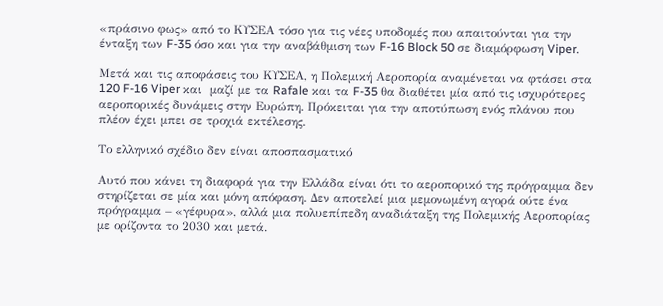«πράσινο φως» από το ΚΥΣΕΑ τόσο για τις νέες υποδομές που απαιτούνται για την ένταξη των F-35 όσο και για την αναβάθμιση των F-16 Block 50 σε διαμόρφωση Viper.

Μετά και τις αποφάσεις του ΚΥΣΕΑ, η Πολεμική Αεροπορία αναμένεται να φτάσει στα 120 F-16 Viper και  μαζί με τα Rafale και τα F-35 θα διαθέτει μία από τις ισχυρότερες αεροπορικές δυνάμεις στην Ευρώπη. Πρόκειται για την αποτύπωση ενός πλάνου που πλέον έχει μπει σε τροχιά εκτέλεσης.

Το ελληνικό σχέδιο δεν είναι αποσπασματικό

Αυτό που κάνει τη διαφορά για την Ελλάδα είναι ότι το αεροπορικό της πρόγραμμα δεν στηρίζεται σε μία και μόνη απόφαση. Δεν αποτελεί μια μεμονωμένη αγορά ούτε ένα πρόγραμμα – «γέφυρα», αλλά μια πολυεπίπεδη αναδιάταξη της Πολεμικής Αεροπορίας με ορίζοντα το 2030 και μετά.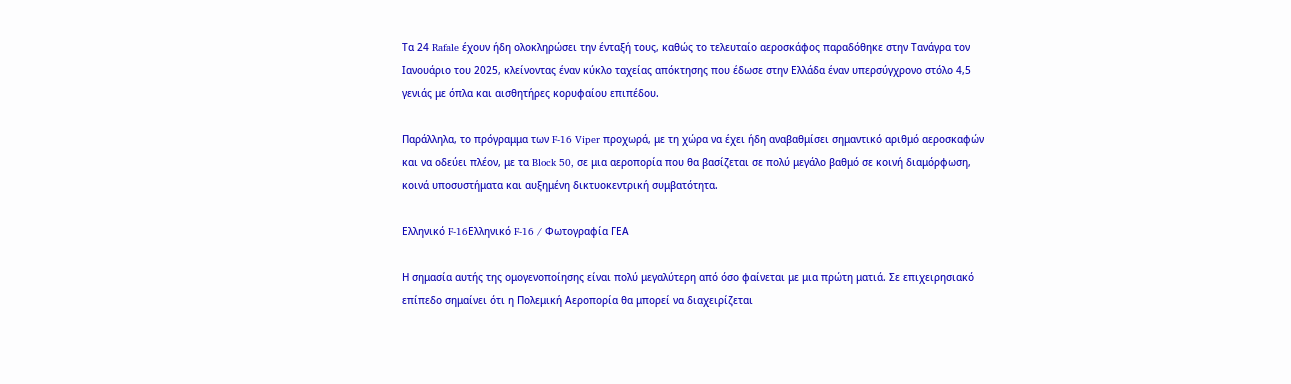Τα 24 Rafale έχουν ήδη ολοκληρώσει την ένταξή τους, καθώς το τελευταίο αεροσκάφος παραδόθηκε στην Τανάγρα τον Ιανουάριο του 2025, κλείνοντας έναν κύκλο ταχείας απόκτησης που έδωσε στην Ελλάδα έναν υπερσύγχρονο στόλο 4,5 γενιάς με όπλα και αισθητήρες κορυφαίου επιπέδου.

Παράλληλα, το πρόγραμμα των F-16 Viper προχωρά, με τη χώρα να έχει ήδη αναβαθμίσει σημαντικό αριθμό αεροσκαφών και να οδεύει πλέον, με τα Block 50, σε μια αεροπορία που θα βασίζεται σε πολύ μεγάλο βαθμό σε κοινή διαμόρφωση, κοινά υποσυστήματα και αυξημένη δικτυοκεντρική συμβατότητα.

Ελληνικό F-16Ελληνικό F-16 / Φωτογραφία ΓΕΑ

Η σημασία αυτής της ομογενοποίησης είναι πολύ μεγαλύτερη από όσο φαίνεται με μια πρώτη ματιά. Σε επιχειρησιακό επίπεδο σημαίνει ότι η Πολεμική Αεροπορία θα μπορεί να διαχειρίζεται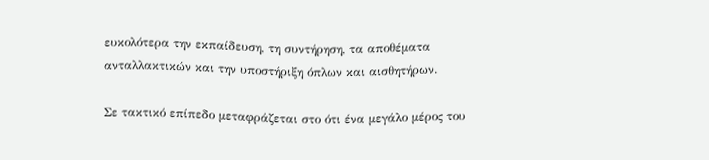ευκολότερα την εκπαίδευση, τη συντήρηση, τα αποθέματα ανταλλακτικών και την υποστήριξη όπλων και αισθητήρων.

Σε τακτικό επίπεδο μεταφράζεται στο ότι ένα μεγάλο μέρος του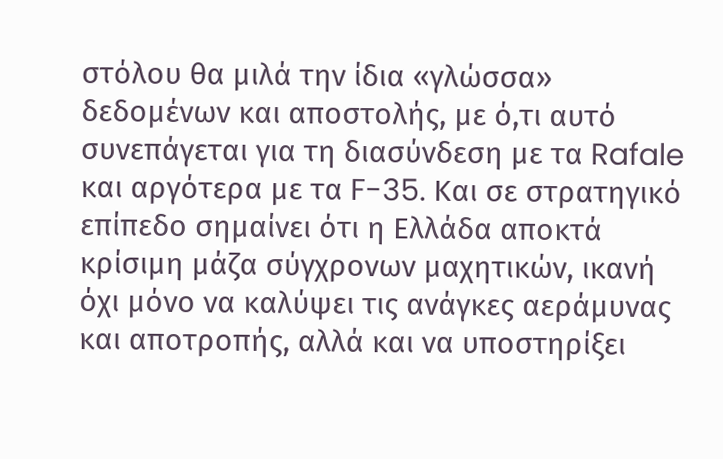στόλου θα μιλά την ίδια «γλώσσα» δεδομένων και αποστολής, με ό,τι αυτό συνεπάγεται για τη διασύνδεση με τα Rafale και αργότερα με τα F-35. Και σε στρατηγικό επίπεδο σημαίνει ότι η Ελλάδα αποκτά κρίσιμη μάζα σύγχρονων μαχητικών, ικανή όχι μόνο να καλύψει τις ανάγκες αεράμυνας και αποτροπής, αλλά και να υποστηρίξει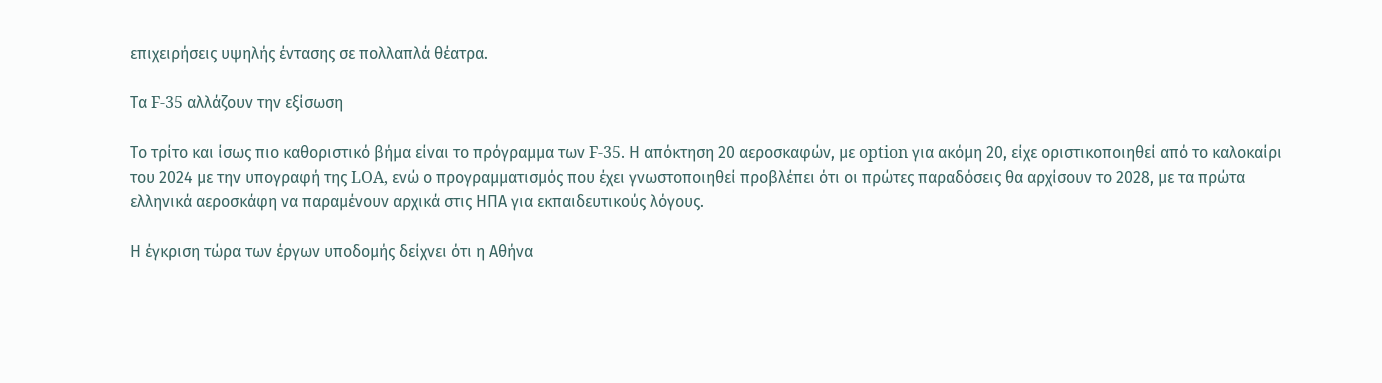επιχειρήσεις υψηλής έντασης σε πολλαπλά θέατρα.

Τα F-35 αλλάζουν την εξίσωση

Το τρίτο και ίσως πιο καθοριστικό βήμα είναι το πρόγραμμα των F-35. Η απόκτηση 20 αεροσκαφών, με option για ακόμη 20, είχε οριστικοποιηθεί από το καλοκαίρι του 2024 με την υπογραφή της LOA, ενώ ο προγραμματισμός που έχει γνωστοποιηθεί προβλέπει ότι οι πρώτες παραδόσεις θα αρχίσουν το 2028, με τα πρώτα ελληνικά αεροσκάφη να παραμένουν αρχικά στις ΗΠΑ για εκπαιδευτικούς λόγους.

Η έγκριση τώρα των έργων υποδομής δείχνει ότι η Αθήνα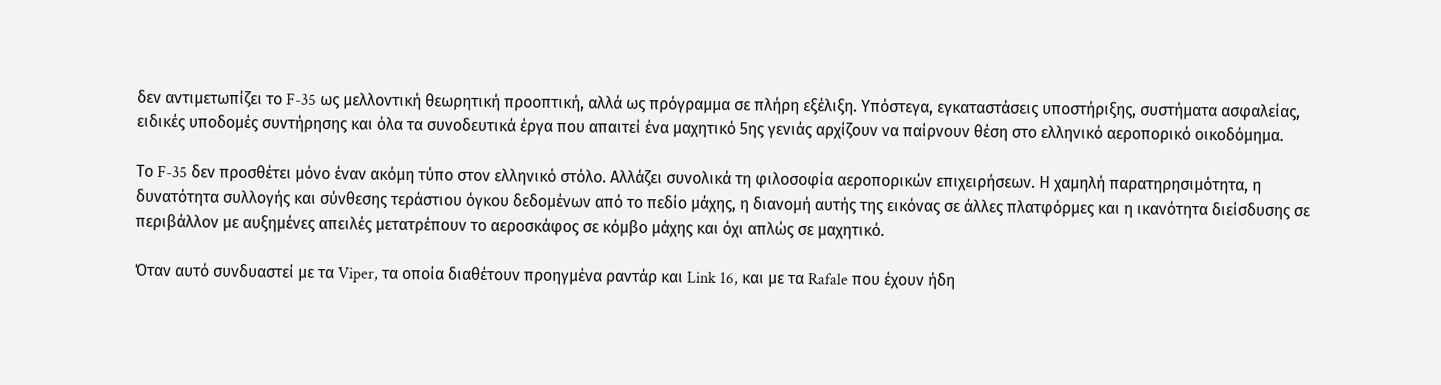δεν αντιμετωπίζει το F-35 ως μελλοντική θεωρητική προοπτική, αλλά ως πρόγραμμα σε πλήρη εξέλιξη. Υπόστεγα, εγκαταστάσεις υποστήριξης, συστήματα ασφαλείας, ειδικές υποδομές συντήρησης και όλα τα συνοδευτικά έργα που απαιτεί ένα μαχητικό 5ης γενιάς αρχίζουν να παίρνουν θέση στο ελληνικό αεροπορικό οικοδόμημα.

Το F-35 δεν προσθέτει μόνο έναν ακόμη τύπο στον ελληνικό στόλο. Αλλάζει συνολικά τη φιλοσοφία αεροπορικών επιχειρήσεων. Η χαμηλή παρατηρησιμότητα, η δυνατότητα συλλογής και σύνθεσης τεράστιου όγκου δεδομένων από το πεδίο μάχης, η διανομή αυτής της εικόνας σε άλλες πλατφόρμες και η ικανότητα διείσδυσης σε περιβάλλον με αυξημένες απειλές μετατρέπουν το αεροσκάφος σε κόμβο μάχης και όχι απλώς σε μαχητικό.

Όταν αυτό συνδυαστεί με τα Viper, τα οποία διαθέτουν προηγμένα ραντάρ και Link 16, και με τα Rafale που έχουν ήδη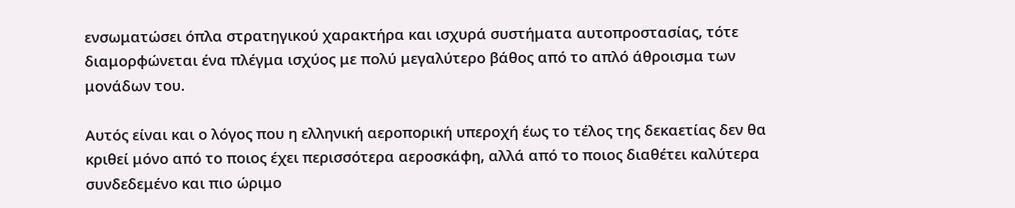ενσωματώσει όπλα στρατηγικού χαρακτήρα και ισχυρά συστήματα αυτοπροστασίας, τότε διαμορφώνεται ένα πλέγμα ισχύος με πολύ μεγαλύτερο βάθος από το απλό άθροισμα των μονάδων του.

Αυτός είναι και ο λόγος που η ελληνική αεροπορική υπεροχή έως το τέλος της δεκαετίας δεν θα κριθεί μόνο από το ποιος έχει περισσότερα αεροσκάφη, αλλά από το ποιος διαθέτει καλύτερα συνδεδεμένο και πιο ώριμο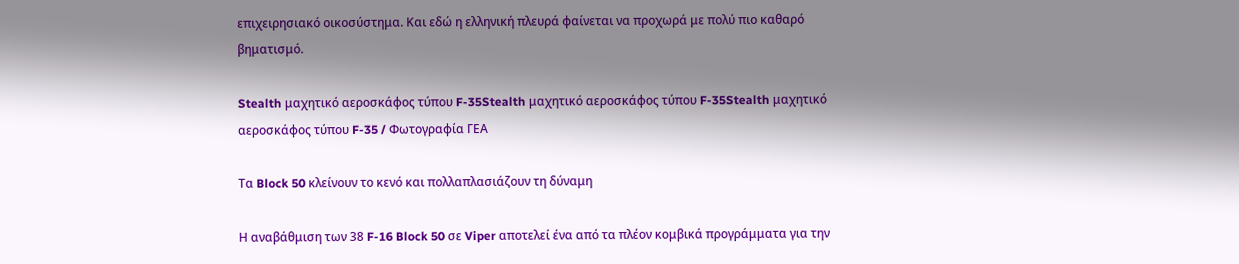επιχειρησιακό οικοσύστημα. Και εδώ η ελληνική πλευρά φαίνεται να προχωρά με πολύ πιο καθαρό βηματισμό.

Stealth μαχητικό αεροσκάφος τύπου F-35Stealth μαχητικό αεροσκάφος τύπου F-35Stealth μαχητικό αεροσκάφος τύπου F-35 / Φωτογραφία ΓΕΑ

Τα Block 50 κλείνουν το κενό και πολλαπλασιάζουν τη δύναμη

Η αναβάθμιση των 38 F-16 Block 50 σε Viper αποτελεί ένα από τα πλέον κομβικά προγράμματα για την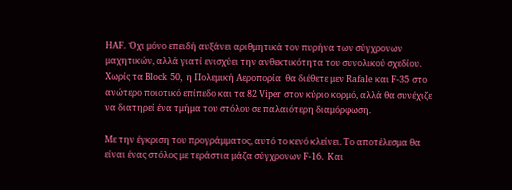HAF. Όχι μόνο επειδή αυξάνει αριθμητικά τον πυρήνα των σύγχρονων μαχητικών, αλλά γιατί ενισχύει την ανθεκτικότητα του συνολικού σχεδίου. Χωρίς τα Block 50, η Πολεμική Αεροπορία  θα διέθετε μεν Rafale και F-35 στο ανώτερο ποιοτικό επίπεδο και τα 82 Viper στον κύριο κορμό, αλλά θα συνέχιζε να διατηρεί ένα τμήμα του στόλου σε παλαιότερη διαμόρφωση.

Με την έγκριση του προγράμματος, αυτό το κενό κλείνει. Το αποτέλεσμα θα είναι ένας στόλος με τεράστια μάζα σύγχρονων F-16. Και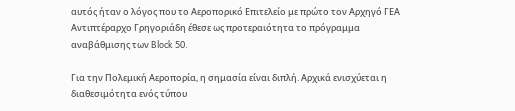αυτός ήταν ο λόγος που το Αεροπορικό Επιτελείο με πρώτο τον Αρχηγό ΓΕΑ Αντιπτέραρχο Γρηγοριάδη έθεσε ως προτεραιότητα το πρόγραμμα αναβάθμισης των Block 50.

Για την Πολεμική Αεροπορία, η σημασία είναι διπλή. Αρχικά ενισχύεται η διαθεσιμότητα ενός τύπου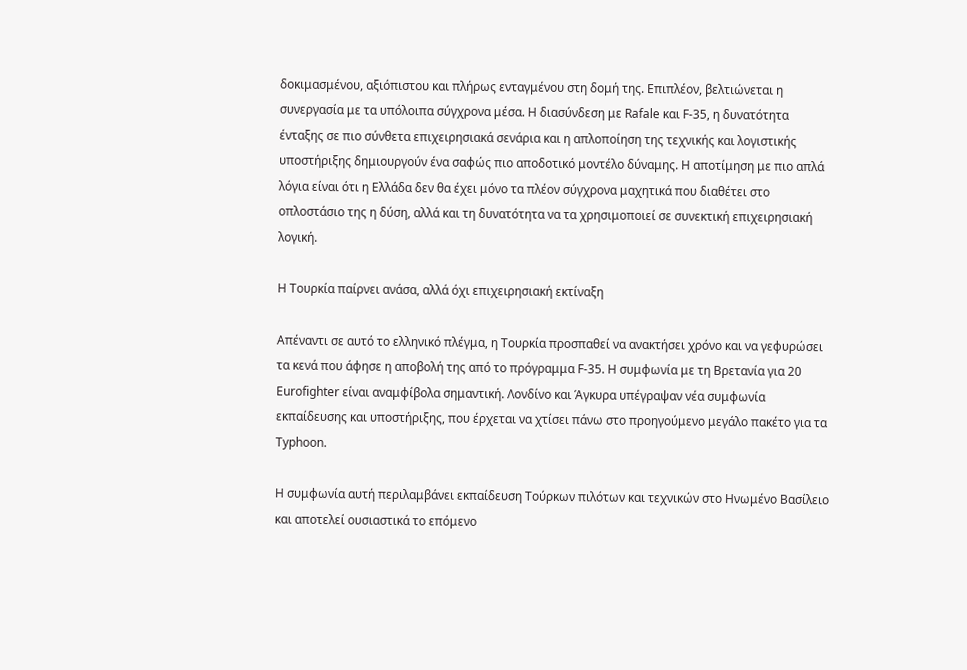δοκιμασμένου, αξιόπιστου και πλήρως ενταγμένου στη δομή της. Επιπλέον, βελτιώνεται η συνεργασία με τα υπόλοιπα σύγχρονα μέσα. Η διασύνδεση με Rafale και F-35, η δυνατότητα ένταξης σε πιο σύνθετα επιχειρησιακά σενάρια και η απλοποίηση της τεχνικής και λογιστικής υποστήριξης δημιουργούν ένα σαφώς πιο αποδοτικό μοντέλο δύναμης. Η αποτίμηση με πιο απλά λόγια είναι ότι η Ελλάδα δεν θα έχει μόνο τα πλέον σύγχρονα μαχητικά που διαθέτει στο οπλοστάσιο της η δύση, αλλά και τη δυνατότητα να τα χρησιμοποιεί σε συνεκτική επιχειρησιακή λογική.

Η Τουρκία παίρνει ανάσα, αλλά όχι επιχειρησιακή εκτίναξη

Απέναντι σε αυτό το ελληνικό πλέγμα, η Τουρκία προσπαθεί να ανακτήσει χρόνο και να γεφυρώσει τα κενά που άφησε η αποβολή της από το πρόγραμμα F-35. Η συμφωνία με τη Βρετανία για 20 Eurofighter είναι αναμφίβολα σημαντική. Λονδίνο και Άγκυρα υπέγραψαν νέα συμφωνία εκπαίδευσης και υποστήριξης, που έρχεται να χτίσει πάνω στο προηγούμενο μεγάλο πακέτο για τα Typhoon.

Η συμφωνία αυτή περιλαμβάνει εκπαίδευση Τούρκων πιλότων και τεχνικών στο Ηνωμένο Βασίλειο και αποτελεί ουσιαστικά το επόμενο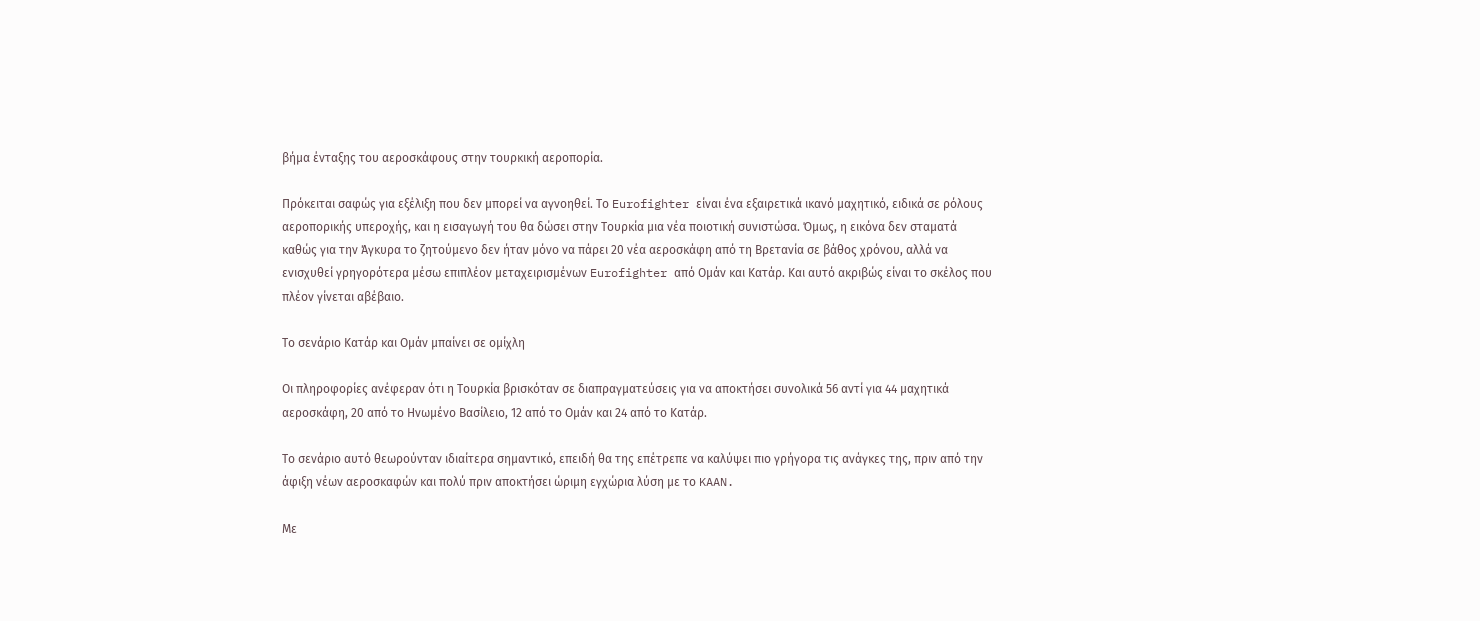βήμα ένταξης του αεροσκάφους στην τουρκική αεροπορία.

Πρόκειται σαφώς για εξέλιξη που δεν μπορεί να αγνοηθεί. Το Eurofighter είναι ένα εξαιρετικά ικανό μαχητικό, ειδικά σε ρόλους αεροπορικής υπεροχής, και η εισαγωγή του θα δώσει στην Τουρκία μια νέα ποιοτική συνιστώσα. Όμως, η εικόνα δεν σταματά καθώς για την Άγκυρα το ζητούμενο δεν ήταν μόνο να πάρει 20 νέα αεροσκάφη από τη Βρετανία σε βάθος χρόνου, αλλά να ενισχυθεί γρηγορότερα μέσω επιπλέον μεταχειρισμένων Eurofighter από Ομάν και Κατάρ. Και αυτό ακριβώς είναι το σκέλος που πλέον γίνεται αβέβαιο.

Το σενάριο Κατάρ και Ομάν μπαίνει σε ομίχλη

Οι πληροφορίες ανέφεραν ότι η Τουρκία βρισκόταν σε διαπραγματεύσεις για να αποκτήσει συνολικά 56 αντί για 44 μαχητικά αεροσκάφη, 20 από το Ηνωμένο Βασίλειο, 12 από το Ομάν και 24 από το Κατάρ.

Το σενάριο αυτό θεωρούνταν ιδιαίτερα σημαντικό, επειδή θα της επέτρεπε να καλύψει πιο γρήγορα τις ανάγκες της, πριν από την άφιξη νέων αεροσκαφών και πολύ πριν αποκτήσει ώριμη εγχώρια λύση με το KAAN.

Με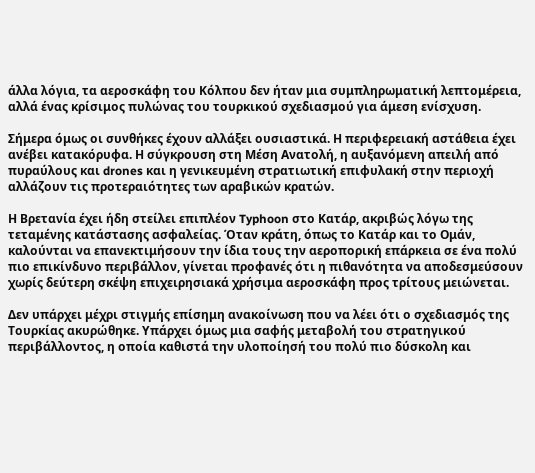άλλα λόγια, τα αεροσκάφη του Κόλπου δεν ήταν μια συμπληρωματική λεπτομέρεια, αλλά ένας κρίσιμος πυλώνας του τουρκικού σχεδιασμού για άμεση ενίσχυση.

Σήμερα όμως οι συνθήκες έχουν αλλάξει ουσιαστικά. Η περιφερειακή αστάθεια έχει ανέβει κατακόρυφα. Η σύγκρουση στη Μέση Ανατολή, η αυξανόμενη απειλή από πυραύλους και drones και η γενικευμένη στρατιωτική επιφυλακή στην περιοχή αλλάζουν τις προτεραιότητες των αραβικών κρατών.

Η Βρετανία έχει ήδη στείλει επιπλέον Typhoon στο Κατάρ, ακριβώς λόγω της τεταμένης κατάστασης ασφαλείας. Όταν κράτη, όπως το Κατάρ και το Ομάν, καλούνται να επανεκτιμήσουν την ίδια τους την αεροπορική επάρκεια σε ένα πολύ πιο επικίνδυνο περιβάλλον, γίνεται προφανές ότι η πιθανότητα να αποδεσμεύσουν χωρίς δεύτερη σκέψη επιχειρησιακά χρήσιμα αεροσκάφη προς τρίτους μειώνεται.

Δεν υπάρχει μέχρι στιγμής επίσημη ανακοίνωση που να λέει ότι ο σχεδιασμός της Τουρκίας ακυρώθηκε. Υπάρχει όμως μια σαφής μεταβολή του στρατηγικού περιβάλλοντος, η οποία καθιστά την υλοποίησή του πολύ πιο δύσκολη και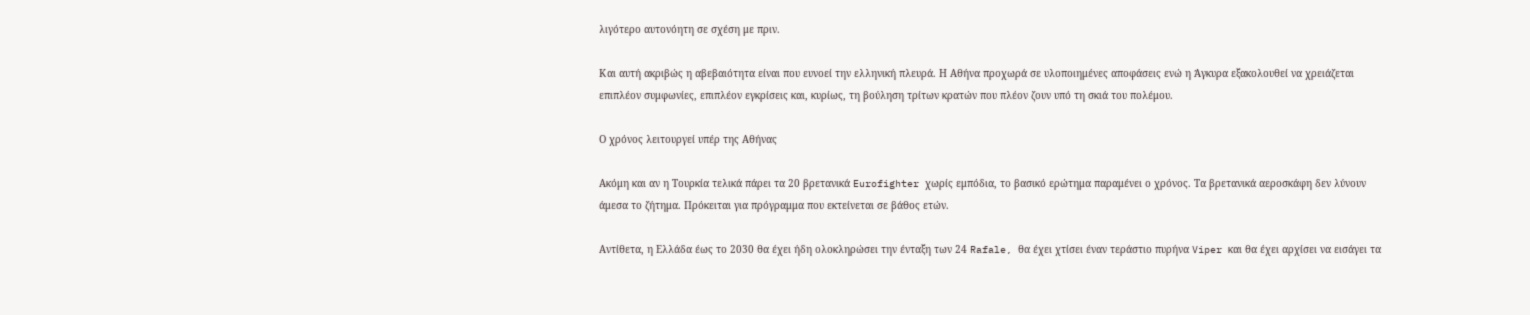λιγότερο αυτονόητη σε σχέση με πριν.

Και αυτή ακριβώς η αβεβαιότητα είναι που ευνοεί την ελληνική πλευρά. Η Αθήνα προχωρά σε υλοποιημένες αποφάσεις ενώ η Άγκυρα εξακολουθεί να χρειάζεται επιπλέον συμφωνίες, επιπλέον εγκρίσεις και, κυρίως, τη βούληση τρίτων κρατών που πλέον ζουν υπό τη σκιά του πολέμου.

Ο χρόνος λειτουργεί υπέρ της Αθήνας

Ακόμη και αν η Τουρκία τελικά πάρει τα 20 βρετανικά Eurofighter χωρίς εμπόδια, το βασικό ερώτημα παραμένει ο χρόνος. Τα βρετανικά αεροσκάφη δεν λύνουν άμεσα το ζήτημα. Πρόκειται για πρόγραμμα που εκτείνεται σε βάθος ετών.

Αντίθετα, η Ελλάδα έως το 2030 θα έχει ήδη ολοκληρώσει την ένταξη των 24 Rafale, θα έχει χτίσει έναν τεράστιο πυρήνα Viper και θα έχει αρχίσει να εισάγει τα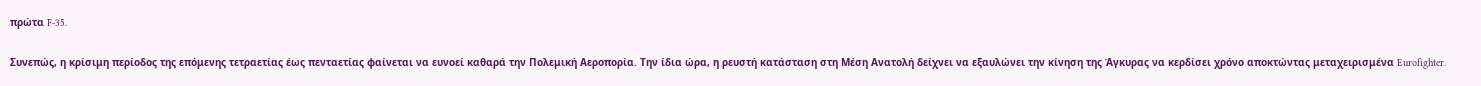πρώτα F-35.

Συνεπώς, η κρίσιμη περίοδος της επόμενης τετραετίας έως πενταετίας φαίνεται να ευνοεί καθαρά την Πολεμική Αεροπορία. Την ίδια ώρα, η ρευστή κατάσταση στη Μέση Ανατολή δείχνει να εξαυλώνει την κίνηση της Άγκυρας να κερδίσει χρόνο αποκτώντας μεταχειρισμένα Eurofighter.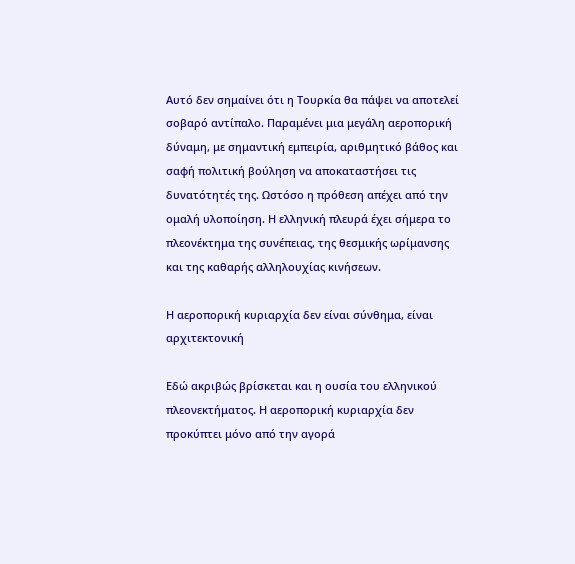Αυτό δεν σημαίνει ότι η Τουρκία θα πάψει να αποτελεί σοβαρό αντίπαλο. Παραμένει μια μεγάλη αεροπορική δύναμη, με σημαντική εμπειρία, αριθμητικό βάθος και σαφή πολιτική βούληση να αποκαταστήσει τις δυνατότητές της. Ωστόσο η πρόθεση απέχει από την ομαλή υλοποίηση. Η ελληνική πλευρά έχει σήμερα το πλεονέκτημα της συνέπειας, της θεσμικής ωρίμανσης και της καθαρής αλληλουχίας κινήσεων.

Η αεροπορική κυριαρχία δεν είναι σύνθημα, είναι αρχιτεκτονική

Εδώ ακριβώς βρίσκεται και η ουσία του ελληνικού πλεονεκτήματος. Η αεροπορική κυριαρχία δεν προκύπτει μόνο από την αγορά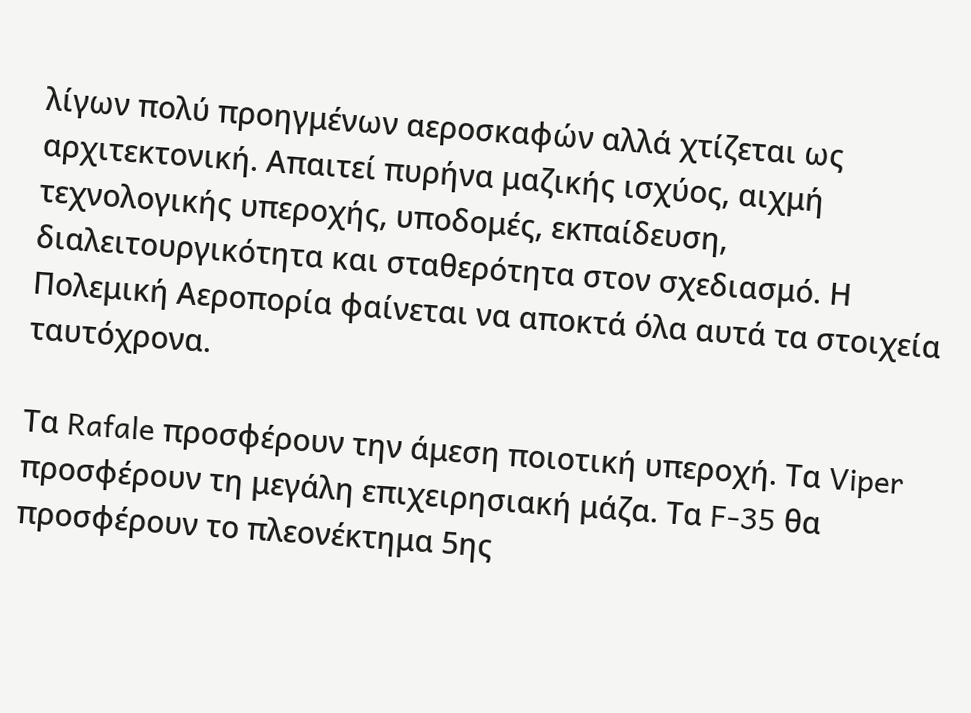λίγων πολύ προηγμένων αεροσκαφών αλλά χτίζεται ως αρχιτεκτονική. Απαιτεί πυρήνα μαζικής ισχύος, αιχμή τεχνολογικής υπεροχής, υποδομές, εκπαίδευση, διαλειτουργικότητα και σταθερότητα στον σχεδιασμό. Η Πολεμική Αεροπορία φαίνεται να αποκτά όλα αυτά τα στοιχεία ταυτόχρονα.

Τα Rafale προσφέρουν την άμεση ποιοτική υπεροχή. Τα Viper προσφέρουν τη μεγάλη επιχειρησιακή μάζα. Τα F-35 θα προσφέρουν το πλεονέκτημα 5ης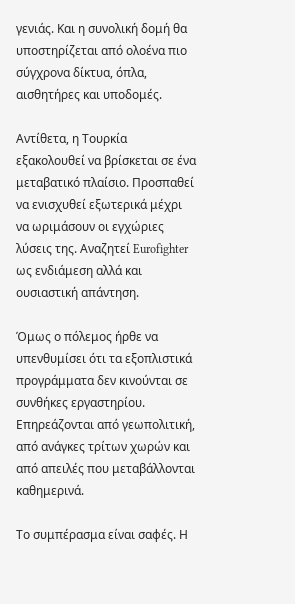γενιάς. Και η συνολική δομή θα υποστηρίζεται από ολοένα πιο σύγχρονα δίκτυα, όπλα, αισθητήρες και υποδομές.

Αντίθετα, η Τουρκία εξακολουθεί να βρίσκεται σε ένα μεταβατικό πλαίσιο. Προσπαθεί να ενισχυθεί εξωτερικά μέχρι να ωριμάσουν οι εγχώριες λύσεις της. Αναζητεί Eurofighter ως ενδιάμεση αλλά και ουσιαστική απάντηση.

Όμως ο πόλεμος ήρθε να υπενθυμίσει ότι τα εξοπλιστικά προγράμματα δεν κινούνται σε συνθήκες εργαστηρίου. Επηρεάζονται από γεωπολιτική, από ανάγκες τρίτων χωρών και από απειλές που μεταβάλλονται καθημερινά.

Το συμπέρασμα είναι σαφές. Η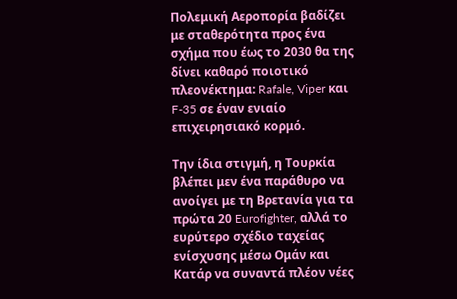Πολεμική Αεροπορία βαδίζει με σταθερότητα προς ένα σχήμα που έως το 2030 θα της δίνει καθαρό ποιοτικό πλεονέκτημα: Rafale, Viper και F-35 σε έναν ενιαίο επιχειρησιακό κορμό.

Την ίδια στιγμή, η Τουρκία βλέπει μεν ένα παράθυρο να ανοίγει με τη Βρετανία για τα πρώτα 20 Eurofighter, αλλά το ευρύτερο σχέδιο ταχείας ενίσχυσης μέσω Ομάν και Κατάρ να συναντά πλέον νέες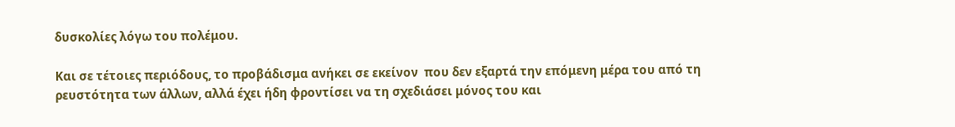δυσκολίες λόγω του πολέμου.

Και σε τέτοιες περιόδους, το προβάδισμα ανήκει σε εκείνον  που δεν εξαρτά την επόμενη μέρα του από τη ρευστότητα των άλλων, αλλά έχει ήδη φροντίσει να τη σχεδιάσει μόνος του και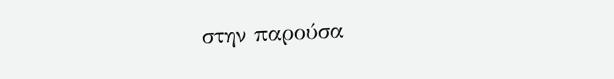στην παρούσα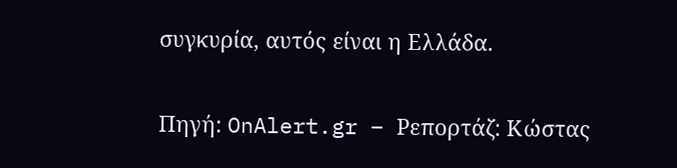συγκυρία, αυτός είναι η Ελλάδα.

Πηγή: OnAlert.gr – Ρεπορτάζ: Κώστας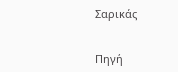Σαρικάς


Πηγή